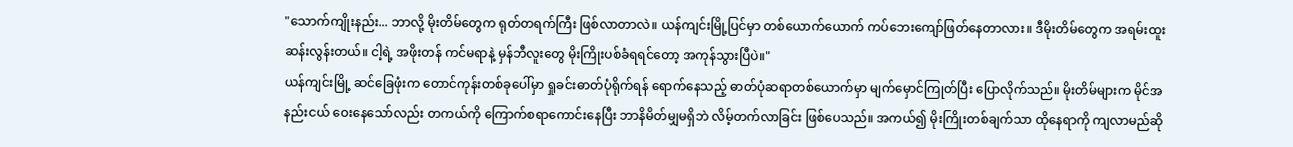"သောက်ကျိုးနည်း... ဘာလို့ မိုးတိမ်တွေက ရုတ်တရက်ကြီး ဖြစ်လာတာလဲ။ ယန်ကျင်းမြို့ပြင်မှာ တစ်ယောက်ယောက် ကပ်ဘေးကျော်ဖြတ်နေတာလား။ ဒီမိုးတိမ်တွေက အရမ်းထူးဆန်းလွန်းတယ်။ ငါ့ရဲ့ အဖိုးတန် ကင်မရာနဲ့ မှန်ဘီလူးတွေ မိုးကြိုးပစ်ခံရရင်တော့ အကုန်သွားပြီပဲ။"
ယန်ကျင်းမြို့ ဆင်ခြေဖုံးက တောင်ကုန်းတစ်ခုပေါ်မှာ ရှုခင်းဓာတ်ပုံရိုက်ရန် ရောက်နေသည့် ဓာတ်ပုံဆရာတစ်ယောက်မှာ မျက်မှောင်ကြုတ်ပြီး ပြောလိုက်သည်။ မိုးတိမ်များက မိုင်အနည်းငယ် ဝေးနေသော်လည်း တကယ်ကို ကြောက်စရာကောင်းနေပြီး ဘာနိမိတ်မျှမရှိဘဲ လိမ့်တက်လာခြင်း ဖြစ်ပေသည်။ အကယ်၍ မိုးကြိုးတစ်ချက်သာ ထိုနေရာကို ကျလာမည်ဆို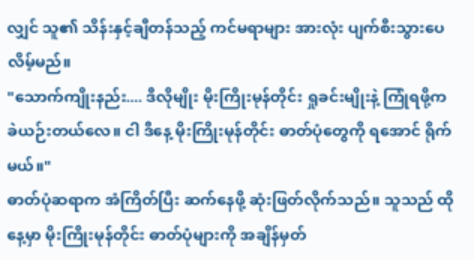လျှင် သူ၏ သိန်းနှင့်ချီတန်သည့် ကင်မရာများ အားလုံး ပျက်စီးသွားပေလိမ့်မည်။
"သောက်ကျိုးနည်း.... ဒီလိုမျိုး မိုးကြိုးမုန်တိုင်း ရှုခင်းမျိုးနဲ့ ကြုံရဖို့က ခဲယဉ်းတယ်လေ။ ငါ ဒီနေ့ မိုးကြိုးမုန်တိုင်း ဓာတ်ပုံတွေကို ရအောင် ရိုက်မယ်။"
ဓာတ်ပုံဆရာက အံကြိတ်ပြီး ဆက်နေဖို့ ဆုံးဖြတ်လိုက်သည်။ သူသည် ထိုနေ့မှာ မိုးကြိုးမုန်တိုင်း ဓာတ်ပုံများကို အချိန်မှတ်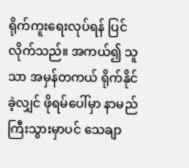ရိုက်ကူးရေးလုပ်ရန် ပြင်လိုက်သည်။ အကယ်၍ သူသာ အမှန်တကယ် ရိုက်နိုင်ခဲ့လျှင် ဖိုရမ်ပေါ်မှာ နာမည်ကြီးသွားမှာပင် သေချာ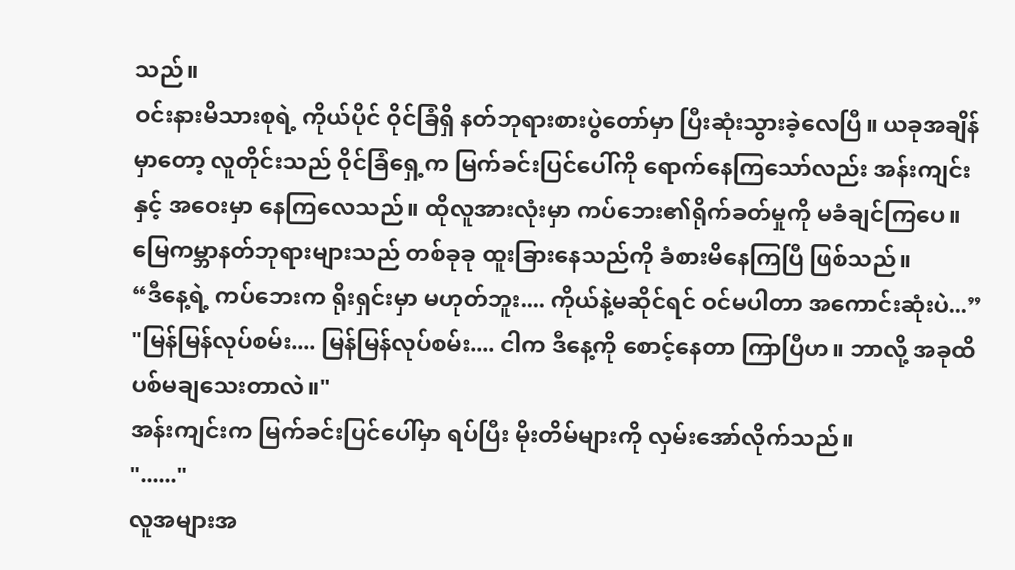သည်။
ဝင်းနားမိသားစုရဲ့ ကိုယ်ပိုင် ဝိုင်ခြံရှိ နတ်ဘုရားစားပွဲတော်မှာ ပြီးဆုံးသွားခဲ့လေပြီ။ ယခုအချိန်မှာတော့ လူတိုင်းသည် ဝိုင်ခြံရှေ့က မြက်ခင်းပြင်ပေါ်ကို ရောက်နေကြသော်လည်း အန်းကျင်းနှင့် အဝေးမှာ နေကြလေသည်။ ထိုလူအားလုံးမှာ ကပ်ဘေး၏ရိုက်ခတ်မှုကို မခံချင်ကြပေ။ မြေကမ္ဘာနတ်ဘုရားများသည် တစ်ခုခု ထူးခြားနေသည်ကို ခံစားမိနေကြပြီ ဖြစ်သည်။
“ဒီနေ့ရဲ့ ကပ်ဘေးက ရိုးရှင်းမှာ မဟုတ်ဘူး.... ကိုယ်နဲ့မဆိုင်ရင် ဝင်မပါတာ အကောင်းဆုံးပဲ...”
"မြန်မြန်လုပ်စမ်း.... မြန်မြန်လုပ်စမ်း.... ငါက ဒီနေ့ကို စောင့်နေတာ ကြာပြီဟ။ ဘာလို့ အခုထိ ပစ်မချသေးတာလဲ။"
အန်းကျင်းက မြက်ခင်းပြင်ပေါ်မှာ ရပ်ပြီး မိုးတိမ်များကို လှမ်းအော်လိုက်သည်။
"......"
လူအများအ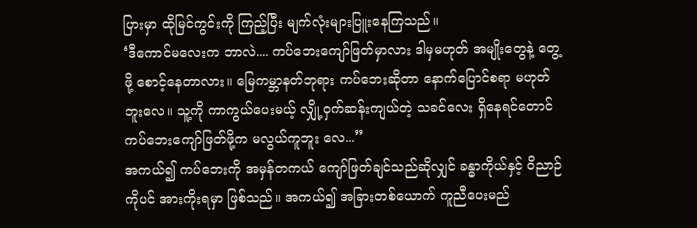ပြားမှာ ထိုမြင်ကွင်းကို ကြည့်ပြီး မျက်လုံးများပြူးနေကြသည်။
‘ဒီကောင်မလေးက ဘာလဲ.... ကပ်ဘေးကျော်ဖြတ်မှာလား ဒါမှမဟုတ် အမျိုးတွေနဲ့ တွေ့ဖို့ စောင့်နေတာလား။ မြေကမ္ဘာနတ်ဘုရား ကပ်ဘေးဆိုတာ နောက်ပြောင်စရာ မဟုတ်ဘူးလေ။ သူ့ကို ကာကွယ်ပေးမယ့် လျှို့ဝှက်ဆန်းကျယ်တဲ့ သခင်လေး ရှိနေရင်တောင် ကပ်ဘေးကျော်ဖြတ်ဖို့က မလွယ်ကူဘူး လေ...”
အကယ်၍ ကပ်ဘေးကို အမှန်တကယ် ကျော်ဖြတ်ချင်သည်ဆိုလျှင် ခန္ဓာကိုယ်နှင့် ဝိညာဉ်ကိုပင် အားကိုးရမှာ ဖြစ်သည်။ အကယ်၍ အခြားတစ်ယောက် ကူညီပေးမည်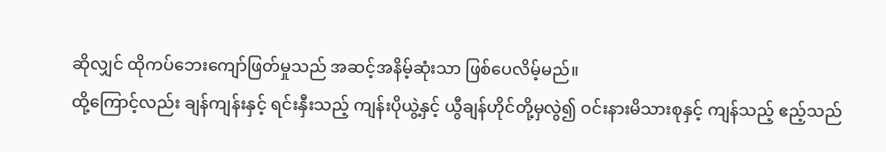ဆိုလျှင် ထိုကပ်ဘေးကျော်ဖြတ်မှုသည် အဆင့်အနိမ့်ဆုံးသာ ဖြစ်ပေလိမ့်မည်။
ထို့ကြောင့်လည်း ချန်ကျန်းနှင့် ရင်းနှီးသည့် ကျန်းပိုယွဲ့နှင့် ယွီချန်ဟိုင်တို့မှလွဲ၍ ဝင်းနားမိသားစုနှင့် ကျန်သည့် ဧည့်သည်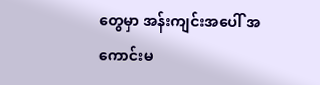တွေမှာ အန်းကျင်းအပေါ် အကောင်းမ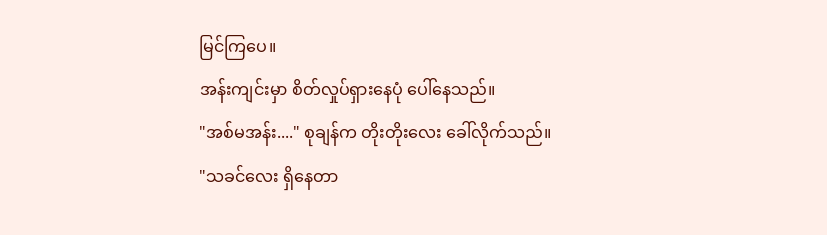မြင်ကြပေ။
အန်းကျင်းမှာ စိတ်လှုပ်ရှားနေပုံ ပေါ်နေသည်။
"အစ်မအန်း...." စုချန်က တိုးတိုးလေး ခေါ်လိုက်သည်။
"သခင်လေး ရှိနေတာ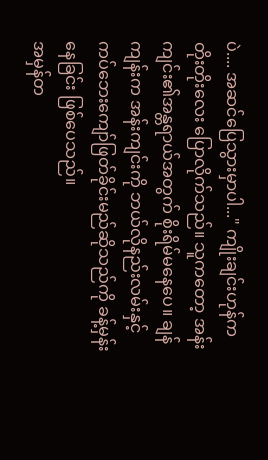ပဲ.... အဆင်ပြေသွားမှာပါ..." ကျိုးချင်းဟုန်က တိုးတိုးလေး ပြောလိုက်သည်။ သူကတော့ အန်းကျင်း၏အန္တရာယ်အတွက် စိုးရိမ်မနေပေ။ ချန်ကျန်းက အန်းကျင်းကို ဘယ်လိုနည်းလမ်းနှင့် ကပ်ဘေးကျော်ဖြတ်ခိုင်းမည်ဆိုသည်ကို ခန့်မှန်းနေခြင်း ဖြစ်ပေသည်။
အမှန်တ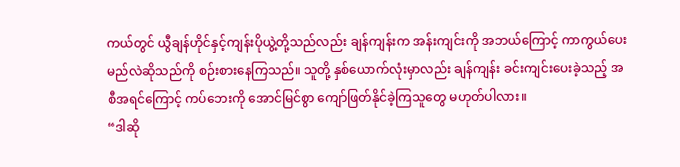ကယ်တွင် ယွီချန်ဟိုင်နှင့်ကျန်းပိုယွဲ့တို့သည်လည်း ချန်ကျန်းက အန်းကျင်းကို အဘယ်ကြောင့် ကာကွယ်ပေးမည်လဲဆိုသည်ကို စဉ်းစားနေကြသည်။ သူတို့ နှစ်ယောက်လုံးမှာလည်း ချန်ကျန်း ခင်းကျင်းပေးခဲ့သည့် အစီအရင်ကြောင့် ကပ်ဘေးကို အောင်မြင်စွာ ကျော်ဖြတ်နိုင်ခဲ့ကြသူတွေ မဟုတ်ပါလား။
“ဒါဆို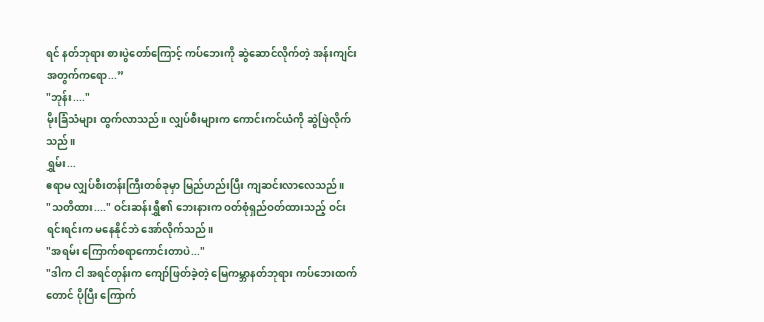ရင် နတ်ဘုရား စားပွဲတော်ကြောင့် ကပ်ဘေးကို ဆွဲဆောင်လိုက်တဲ့ အန်းကျင်းအတွက်ကရော...”
"ဘုန်း...."
မိုးခြံသံများ ထွက်လာသည်။ လျှပ်စီးများက ကောင်းကင်ယံကို ဆွဲဖြဲလိုက်သည်။
ရွှမ်း...
ဧရာမ လျှပ်စီးတန်းကြီးတစ်ခုမှာ မြည်ဟည်းပြီး ကျဆင်းလာလေသည်။
"သတိထား...." ဝင်းဆန်းရွှီ၏ ဘေးနားက ဝတ်စုံရှည်ဝတ်ထားသည့် ဝင်းရင်းရင်းက မနေနိုင်ဘဲ အော်လိုက်သည်။
"အရမ်း ကြောက်စရာကောင်းတာပဲ..."
"ဒါက ငါ အရင်တုန်းက ကျော်ဖြတ်ခဲ့တဲ့ မြေကမ္ဘာနတ်ဘုရား ကပ်ဘေးထက်တောင် ပိုပြီး ကြောက်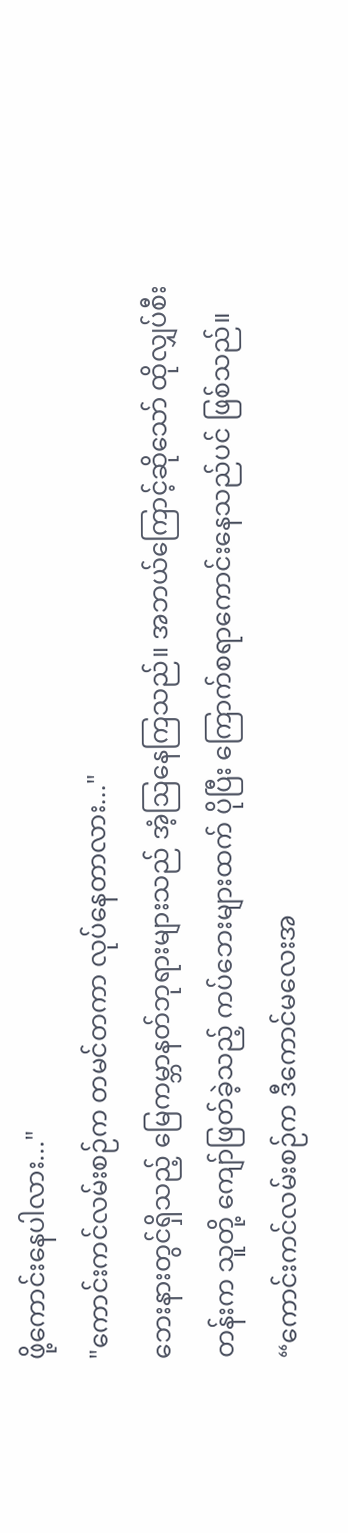ဖို့ကောင်းနေပါလား..."
"ကောင်းကင်လမ်းစဉ်က တမင်တကာ လုပ်နေတာလား..."
ဘေးနားတွင်ရှိသည့် မြေကမ္ဘာနတ်ဘုရားများသည် အံ့ဩနေကြသည်။ အဘယ်ကြောင့်ဆိုသော် ထိုလျှပ်စီးတန်းက သူတို့ ကျော်ဖြတ်ခဲ့သည့် ကပ်ဘေးများထက် ပိုပြီး ကြောက်စရာကောင်းနေသည်ပင် ဖြစ်သည်။
“ကောင်းကင်လမ်းစဉ်က ဒီကောင်မလေးအ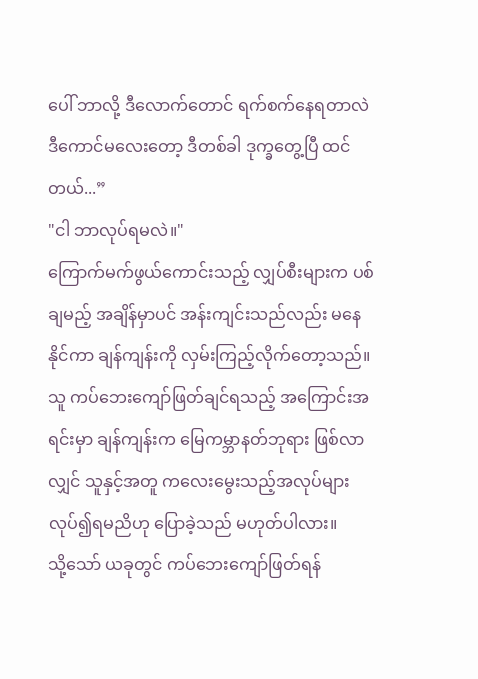ပေါ် ဘာလို့ ဒီလောက်တောင် ရက်စက်နေရတာလဲ ဒီကောင်မလေးတော့ ဒီတစ်ခါ ဒုက္ခတွေ့ပြီ ထင်တယ်...”
"ငါ ဘာလုပ်ရမလဲ။"
ကြောက်မက်ဖွယ်ကောင်းသည့် လျှပ်စီးများက ပစ်ချမည့် အချိန်မှာပင် အန်းကျင်းသည်လည်း မနေနိုင်ကာ ချန်ကျန်းကို လှမ်းကြည့်လိုက်တော့သည်။ သူ ကပ်ဘေးကျော်ဖြတ်ချင်ရသည့် အကြောင်းအရင်းမှာ ချန်ကျန်းက မြေကမ္ဘာနတ်ဘုရား ဖြစ်လာလျှင် သူနှင့်အတူ ကလေးမွေးသည့်အလုပ်များ လုပ်၍ရမညိဟု ပြောခဲ့သည် မဟုတ်ပါလား။
သို့သော် ယခုတွင် ကပ်ဘေးကျော်ဖြတ်ရန်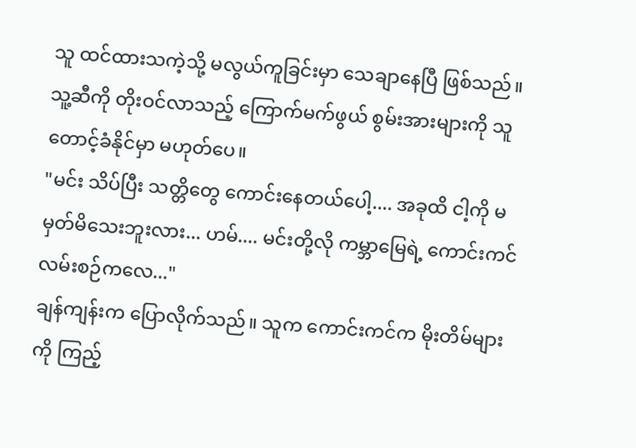သူ ထင်ထားသကဲ့သို့ မလွယ်ကူခြင်းမှာ သေချာနေပြီ ဖြစ်သည်။ သူ့ဆီကို တိုးဝင်လာသည့် ကြောက်မက်ဖွယ် စွမ်းအားများကို သူ တောင့်ခံနိုင်မှာ မဟုတ်ပေ။
"မင်း သိပ်ပြီး သတ္တိတွေ ကောင်းနေတယ်ပေါ့.... အခုထိ ငါ့ကို မမှတ်မိသေးဘူးလား... ဟမ်.... မင်းတို့လို ကမ္ဘာမြေရဲ့ ကောင်းကင်လမ်းစဉ်ကလေ..."
ချန်ကျန်းက ပြောလိုက်သည်။ သူက ကောင်းကင်က မိုးတိမ်များကို ကြည့်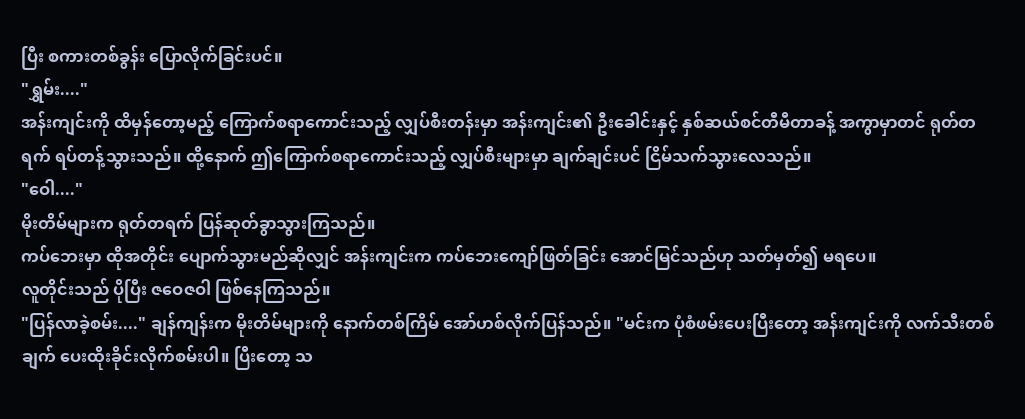ပြီး စကားတစ်ခွန်း ပြောလိုက်ခြင်းပင်။
"ရွှမ်း...."
အန်းကျင်းကို ထိမှန်တော့မည့် ကြောက်စရာကောင်းသည့် လျှပ်စီးတန်းမှာ အန်းကျင်း၏ ဦးခေါင်းနှင့် နှစ်ဆယ်စင်တီမီတာခန့် အကွာမှာတင် ရုတ်တရက် ရပ်တန့်သွားသည်။ ထို့နောက် ဤကြောက်စရာကောင်းသည့် လျှပ်စီးများမှာ ချက်ချင်းပင် ငြိမ်သက်သွားလေသည်။
"ဝေါ...."
မိုးတိမ်များက ရုတ်တရက် ပြန်ဆုတ်ခွာသွားကြသည်။
ကပ်ဘေးမှာ ထိုအတိုင်း ပျောက်သွားမည်ဆိုလျှင် အန်းကျင်းက ကပ်ဘေးကျော်ဖြတ်ခြင်း အောင်မြင်သည်ဟု သတ်မှတ်၍ မရပေ။
လူတိုင်းသည် ပိုပြီး ဇဝေဇဝါ ဖြစ်နေကြသည်။
"ပြန်လာခဲ့စမ်း...." ချန်ကျန်းက မိုးတိမ်များကို နောက်တစ်ကြိမ် အော်ဟစ်လိုက်ပြန်သည်။ "မင်းက ပုံစံဖမ်းပေးပြီးတော့ အန်းကျင်းကို လက်သီးတစ်ချက် ပေးထိုးခိုင်းလိုက်စမ်းပါ။ ပြီးတော့ သ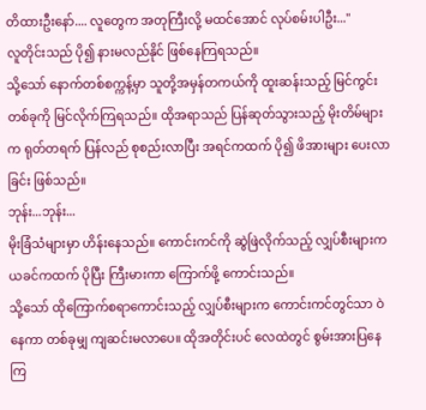တိထားဦးနော်.... လူတွေက အတုကြီးလို့ မထင်အောင် လုပ်စမ်းပါဦး..."
လူတိုင်းသည် ပို၍ နားမလည်နိုင် ဖြစ်နေကြရသည်။
သို့သော် နောက်တစ်စက္ကန့်မှာ သူတို့အမှန်တကယ်ကို ထူးဆန်းသည့် မြင်ကွင်းတစ်ခုကို မြင်လိုက်ကြရသည်။ ထိုအရာသည် ပြန်ဆုတ်သွားသည့် မိုးတိမ်များက ရုတ်တရက် ပြန်လည် စုစည်းလာပြီး အရင်ကထက် ပို၍ ဖိအားများ ပေးလာခြင်း ဖြစ်သည်။
ဘုန်း...ဘုန်း...
မိုးခြံသံများမှာ ဟိန်းနေသည်။ ကောင်းကင်ကို ဆွဲဖြဲလိုက်သည့် လျှပ်စီးများက ယခင်ကထက် ပိုပြီး ကြီးမားကာ ကြောက်ဖို့ ကောင်းသည်။
သို့သော် ထိုကြောက်စရာကောင်းသည့် လျှပ်စီးများက ကောင်းကင်တွင်သာ ဝဲနေကာ တစ်ခုမျှ ကျဆင်းမလာပေ။ ထိုအတိုင်းပင် လေထဲတွင် စွမ်းအားပြနေကြ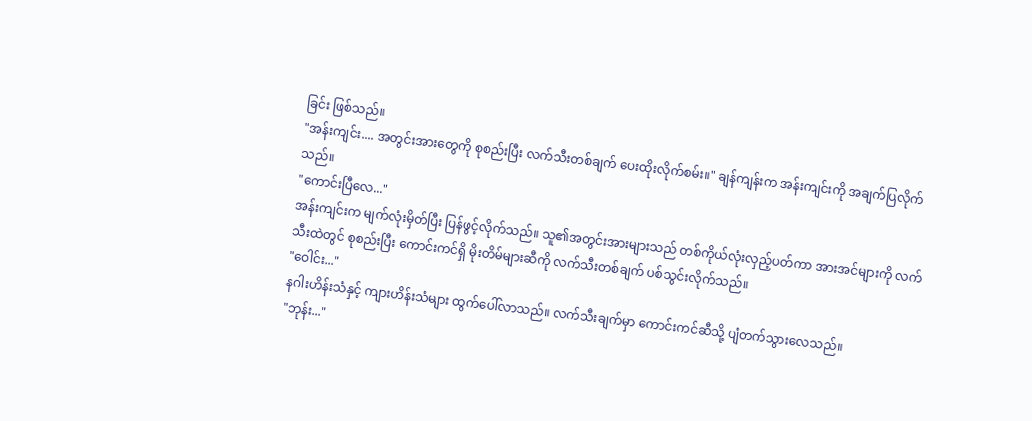ခြင်း ဖြစ်သည်။
"အန်းကျင်း.... အတွင်းအားတွေကို စုစည်းပြီး လက်သီးတစ်ချက် ပေးထိုးလိုက်စမ်း။" ချန်ကျန်းက အန်းကျင်းကို အချက်ပြလိုက်သည်။
"ကောင်းပြီလေ..."
အန်းကျင်းက မျက်လုံးမှိတ်ပြီး ပြန်ဖွင့်လိုက်သည်။ သူ၏အတွင်းအားများသည် တစ်ကိုယ်လုံးလှည့်ပတ်ကာ အားအင်များကို လက်သီးထဲတွင် စုစည်းပြီး ကောင်းကင်ရှိ မိုးတိမ်များဆီကို လက်သီးတစ်ချက် ပစ်သွင်းလိုက်သည်။
"ဝေါင်း..."
နဂါးဟိန်းသံနှင့် ကျားဟိန်းသံများ ထွက်ပေါ်လာသည်။ လက်သီးချက်မှာ ကောင်းကင်ဆီသို့ ပျံတက်သွားလေသည်။
"ဘုန်း..."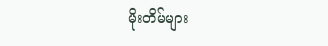မိုးတိမ်များ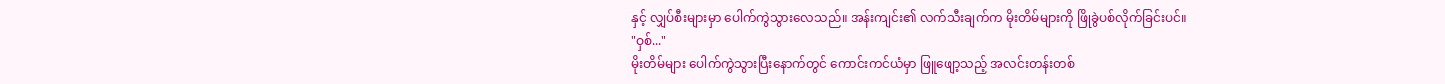နှင့် လျှပ်စီးများမှာ ပေါက်ကွဲသွားလေသည်။ အန်းကျင်း၏ လက်သီးချက်က မိုးတိမ်များကို ဖြိုခွဲပစ်လိုက်ခြင်းပင်။
"ဝှစ်..."
မိုးတိမ်များ ပေါက်ကွဲသွားပြီးနောက်တွင် ကောင်းကင်ယံမှာ ဖြူဖျော့သည့် အလင်းတန်းတစ်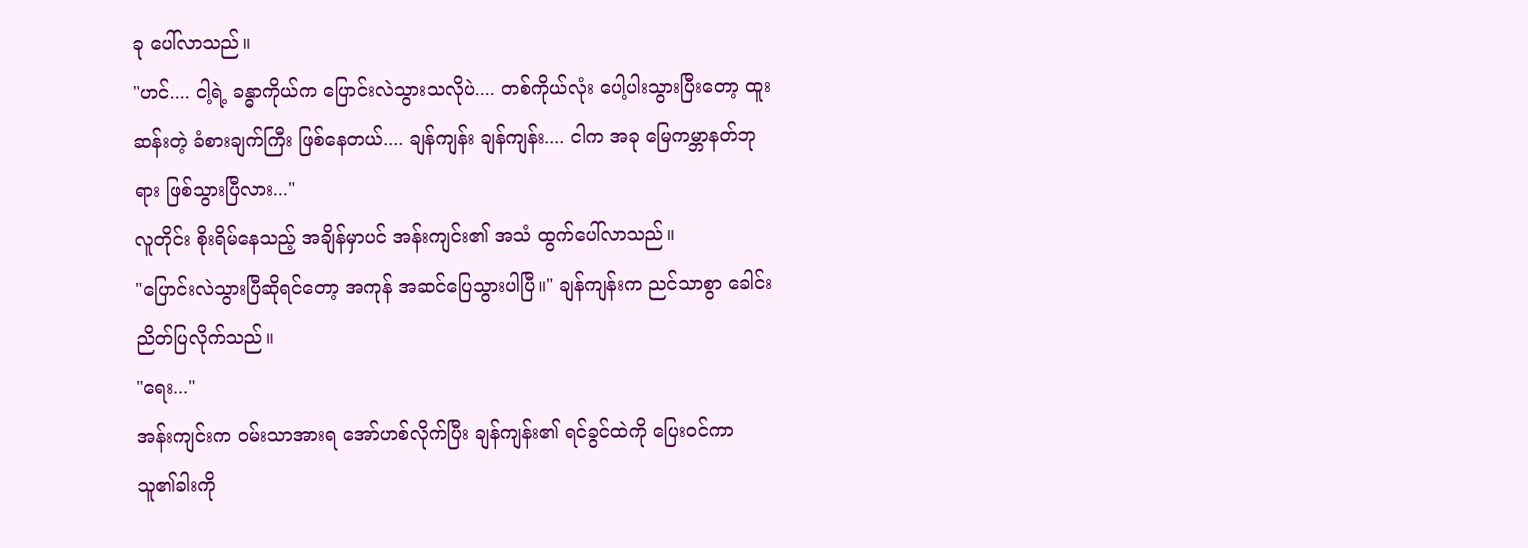ခု ပေါ်လာသည်။
"ဟင်.... ငါ့ရဲ့ ခန္ဓာကိုယ်က ပြောင်းလဲသွားသလိုပဲ.... တစ်ကိုယ်လုံး ပေါ့ပါးသွားပြီးတော့ ထူးဆန်းတဲ့ ခံစားချက်ကြီး ဖြစ်နေတယ်.... ချန်ကျန်း ချန်ကျန်း.... ငါက အခု မြေကမ္ဘာနတ်ဘုရား ဖြစ်သွားပြီလား..."
လူတိုင်း စိုးရိမ်နေသည့် အချိန်မှာပင် အန်းကျင်း၏ အသံ ထွက်ပေါ်လာသည်။
"ပြောင်းလဲသွားပြီဆိုရင်တော့ အကုန် အဆင်ပြေသွားပါပြီ။" ချန်ကျန်းက ညင်သာစွာ ခေါင်းညိတ်ပြလိုက်သည်။
"ရေး..."
အန်းကျင်းက ဝမ်းသာအားရ အော်ဟစ်လိုက်ပြီး ချန်ကျန်း၏ ရင်ခွင်ထဲကို ပြေးဝင်ကာ သူ၏ခါးကို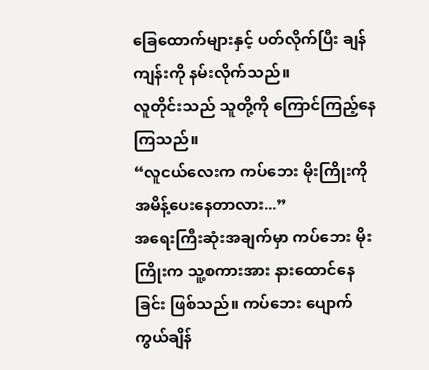ခြေထောက်များနှင့် ပတ်လိုက်ပြီး ချန်ကျန်းကို နမ်းလိုက်သည်။
လူတိုင်းသည် သူတို့ကို ကြောင်ကြည့်နေကြသည်။
“လူငယ်လေးက ကပ်ဘေး မိုးကြိုးကို အမိန့်ပေးနေတာလား...”
အရေးကြီးဆုံးအချက်မှာ ကပ်ဘေး မိုးကြိုးက သူ့စကားအား နားထောင်နေခြင်း ဖြစ်သည်။ ကပ်ဘေး ပျောက်ကွယ်ချိန်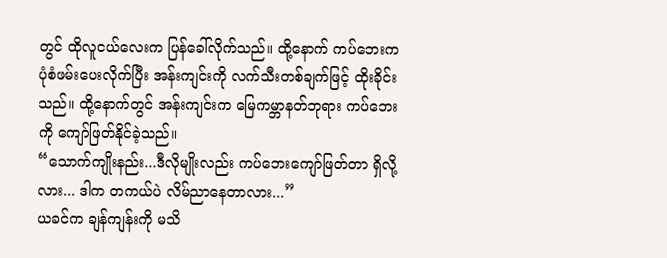တွင် ထိုလူငယ်လေးက ပြန်ခေါ်လိုက်သည်။ ထို့နောက် ကပ်ဘေးက ပုံစံဖမ်းပေးလိုက်ပြီး အန်းကျင်းကို လက်သီးတစ်ချက်ဖြင့် ထိုးခိုင်းသည်။ ထို့နောက်တွင် အန်းကျင်းက မြေကမ္ဘာနတ်ဘုရား ကပ်ဘေးကို ကျော်ဖြတ်နိုင်ခဲ့သည်။
“သောက်ကျိုးနည်း...ဒီလိုမျိုးလည်း ကပ်ဘေးကျော်ဖြတ်တာ ရှိလို့လား... ဒါက တကယ်ပဲ လိမ်ညာနေတာလား...”
ယခင်က ချန်ကျန်းကို မသိ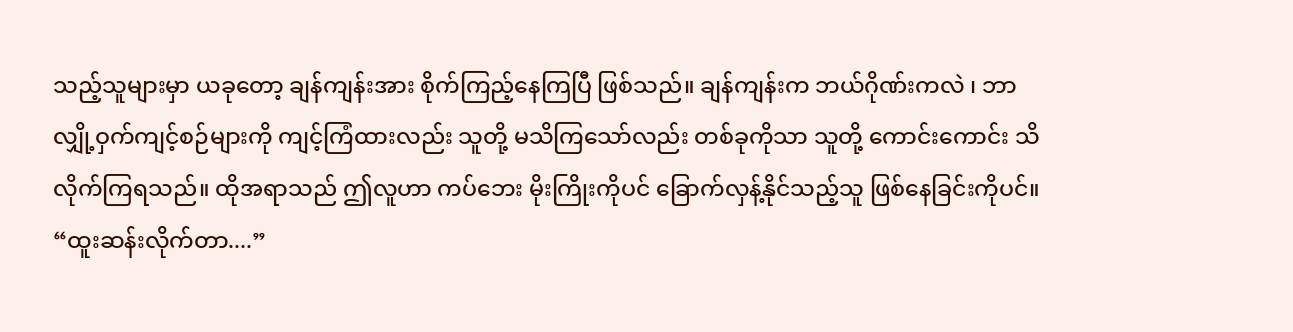သည့်သူများမှာ ယခုတော့ ချန်ကျန်းအား စိုက်ကြည့်နေကြပြီ ဖြစ်သည်။ ချန်ကျန်းက ဘယ်ဂိုဏ်းကလဲ ၊ ဘာလျှို့ဝှက်ကျင့်စဉ်များကို ကျင့်ကြံထားလည်း သူတို့ မသိကြသော်လည်း တစ်ခုကိုသာ သူတို့ ကောင်းကောင်း သိလိုက်ကြရသည်။ ထိုအရာသည် ဤလူဟာ ကပ်ဘေး မိုးကြိုးကိုပင် ခြောက်လှန့်နိုင်သည့်သူ ဖြစ်နေခြင်းကိုပင်။
“ထူးဆန်းလိုက်တာ....”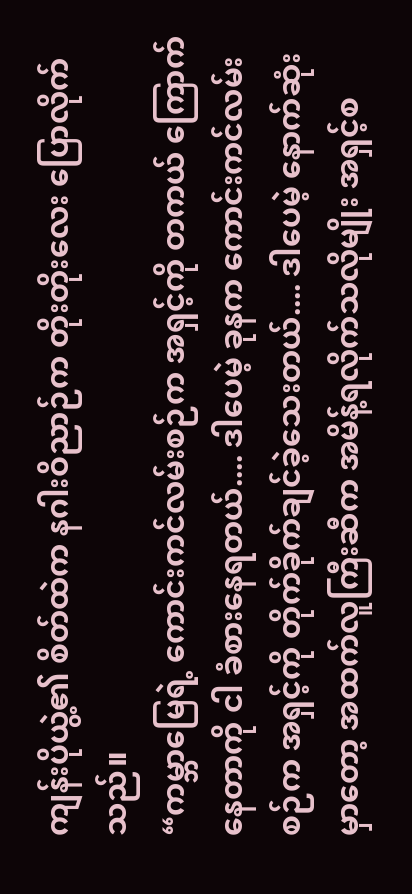ကျန်းပိုယွဲ့၏ စိတ်ထဲက နဂါးဝိညာဉ်က တိုးတိုးလေး ပြောလိုက်သည်။
“ကမ္ဘာမြေရဲ့ ကောင်းကင်လမ်းစဉ်က အရှင့်ကို တကယ် ကြောက်နေတာကို ငါ ခံစားနေရတယ်.... ဒါပေမဲ့ ခုနက ကောင်းကင်လမ်းစဉ်က အရှင့်ကို တိုက်ခိုက်ချင်ခဲ့သေးတယ်.... ဒါပေမဲ့ နောက်ဆုံးမှာတော့ အထက်လူကြီးဆီက အမိန့်ရလိုက်သလိုမျိုး အရှင့်စ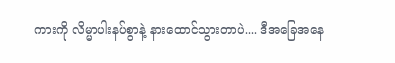ကားကို လိမ္မာပါးနပ်စွာနဲ့ နားထောင်သွားတာပဲ.... ဒီအခြေအနေ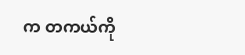က တကယ်ကို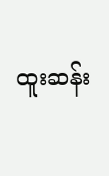ထူးဆန်း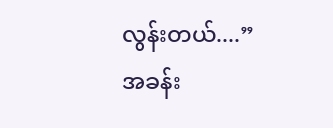လွန်းတယ်....”
အခန်း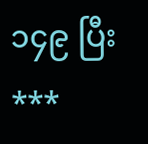၁၄၉ ပြီး
***